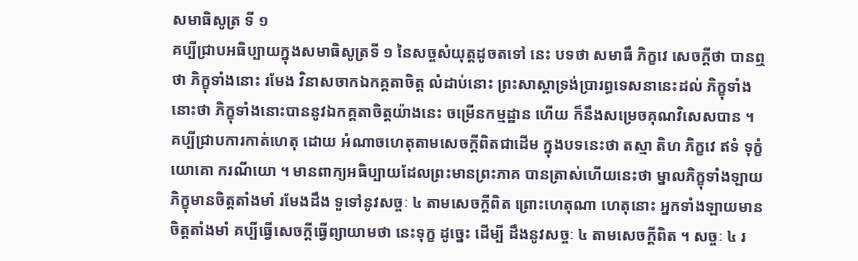សមាធិសូត្រ ទី ១
គប្បីជ្រាបអធិប្បាយក្នុងសមាធិសូត្រទី ១ នៃសច្ចសំយុត្តដូចតទៅ នេះ បទថា សមាធឹ ភិក្ខវេ សេចក្តីថា បានឮថា ភិក្ខុទាំងនោះ រមែង វិនាសចាកឯកគ្គតាចិត្ត លំដាប់នោះ ព្រះសាស្តាទ្រង់ប្រារព្ធទេសនានេះដល់ ភិក្ខុទាំងនោះថា ភិក្ខុទាំងនោះបាននូវឯកគ្គតាចិត្តយ៉ាងនេះ ចម្រើនកម្មដ្ឋាន ហើយ ក៏នឹងសម្រេចគុណវិសេសបាន ។ គប្បីជ្រាបការកាត់ហេតុ ដោយ អំណាចហេតុតាមសេចក្តីពិតជាដើម ក្នុងបទនេះថា តស្មា តិហ ភិក្ខវេ ឥទំ ទុក្ខំ យោគោ ករណីយោ ។ មានពាក្យអធិប្បាយដែលព្រះមានព្រះភាគ បានត្រាស់ហើយនេះថា ម្នាលភិក្ខុទាំងឡាយ ភិក្ខុមានចិត្តតាំងមាំ រមែងដឹង ទួទៅនូវសច្ចៈ ៤ តាមសេចក្តីពិត ព្រោះហេតុណា ហេតុនោះ អ្នកទាំងឡាយមានចិត្តតាំងមាំ គប្បីធ្វើសេចក្តីធ្វើព្យាយាមថា នេះទុក្ខ ដូច្នេះ ដើម្បី ដឹងនូវសច្ចៈ ៤ តាមសេចក្តីពិត ។ សច្ចៈ ៤ រ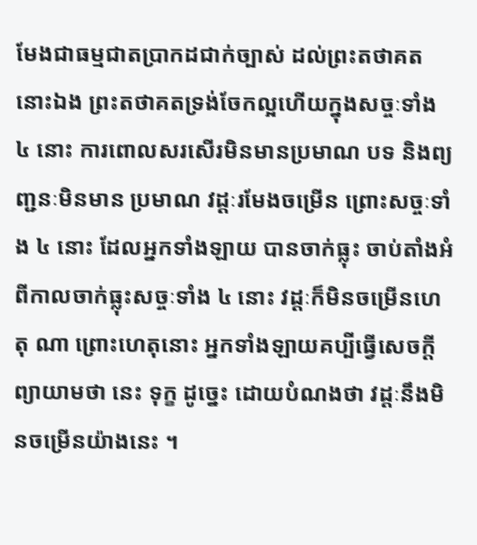មែងជាធម្មជាតប្រាកដជាក់ច្បាស់ ដល់ព្រះតថាគតនោះឯង ព្រះតថាគតទ្រង់ចែកល្អហើយក្នុងសច្ចៈទាំង ៤ នោះ ការពោលសរសើរមិនមានប្រមាណ បទ និងព្យញ្ជនៈមិនមាន ប្រមាណ វដ្តៈរមែងចម្រើន ព្រោះសច្ចៈទាំង ៤ នោះ ដែលអ្នកទាំងឡាយ បានចាក់ធ្លុះ ចាប់តាំងអំពីកាលចាក់ធ្លុះសច្ចៈទាំង ៤ នោះ វដ្តៈក៏មិនចម្រើនហេតុ ណា ព្រោះហេតុនោះ អ្នកទាំងឡាយគប្បីធ្វើសេចក្តីព្យាយាមថា នេះ ទុក្ខ ដូច្នេះ ដោយបំណងថា វដ្តៈនឹងមិនចម្រើនយ៉ាងនេះ ។